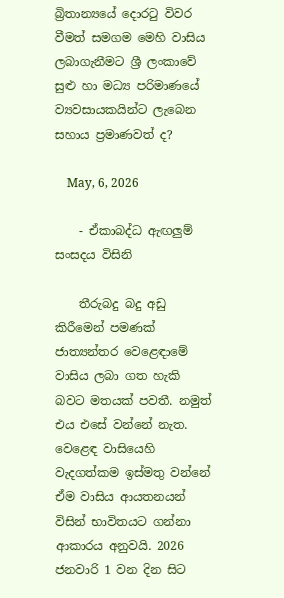බ්‍රිතාන්‍යයේ දොරටු විවර වීමත් සමගම මෙහි වාසිය ලබාගැනීමට ශ්‍රී ලංකාවේ සුළු හා මධ්‍ය පරිමාණයේ ව්‍යවසායකයින්ට ලැබෙන සහාය ප්‍රමාණවත් ද?

    May, 6, 2026

    - ඒකාබද්ධ ඇඟලුම් සංසදය විසිනි

    තීරුබදු බදු අඩු කිරීමෙන් පමණක් ජාත්‍යන්තර වෙළෙඳාමේ වාසිය ලබා ගත හැකි බවට මතයක් පවතී. නමුත් එය එසේ වන්නේ නැත. වෙළෙඳ වාසියෙහි වැදගත්කම ඉස්මතු වන්නේ ඒම වාසිය ආයතනයන් විසින් භාවිතයට ගන්නා ආකාරය අනුවයි. 2026 ජනවාරි 1 වන දින සිට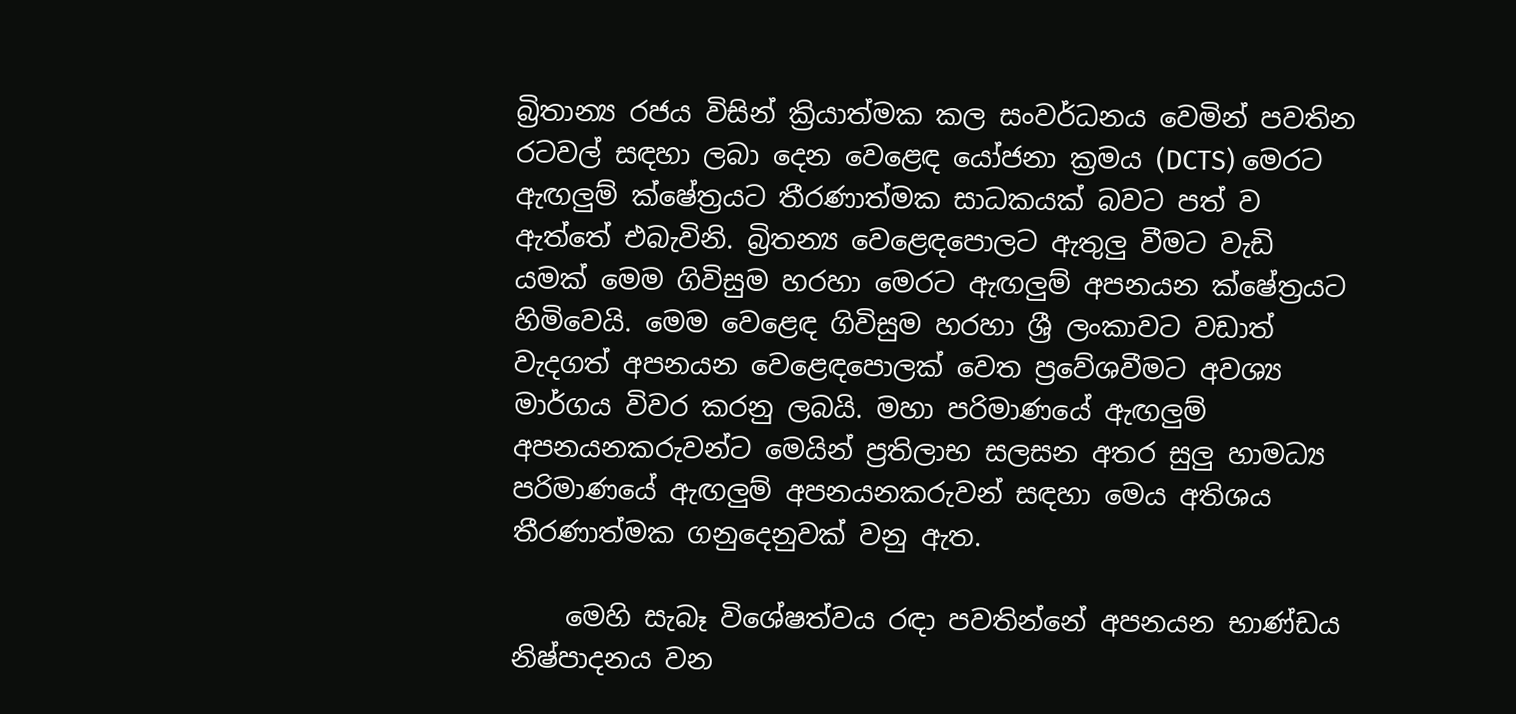බ්‍රිතාන්‍ය රජය විසින් ක්‍රියාත්මක කල සංවර්ධනය වෙමින් පවතින රටවල් සඳහා ලබා දෙන වෙළෙඳ යෝජනා ක්‍රමය (DCTS) මෙරට ඇඟලුම් ක්ෂේත්‍රයට තීරණාත්මක සාධකයක් බවට පත් ව ඇත්තේ එබැවිනි. බ්‍රිතන්‍ය වෙළෙඳපොලට ඇතුලු වීමට වැඩි යමක් මෙම ගිවිසුම හරහා මෙරට ඇඟලුම් අපනයන ක්ෂේත්‍රයට හිමිවෙයි. මෙම වෙළෙඳ ගිවිසුම හරහා ශ්‍රී ලංකාවට වඩාත් වැදගත් අපනයන වෙළෙඳපොලක් වෙත ප්‍රවේශවීමට අවශ්‍ය මාර්ගය විවර කරනු ලබයි. මහා පරිමාණයේ ඇඟලුම් අපනයනකරුවන්ට මෙයින් ප්‍රතිලාභ සලසන අතර සුලු හාමධ්‍ය පරිමාණයේ ඇඟලුම් අපනයනකරුවන් සඳහා මෙය අතිශය තීරණාත්මක ගනුදෙනුවක් වනු ඇත.

    මෙහි සැබෑ විශේෂත්වය රඳා පවතින්නේ අපනයන භාණ්ඩය නිෂ්පාදනය වන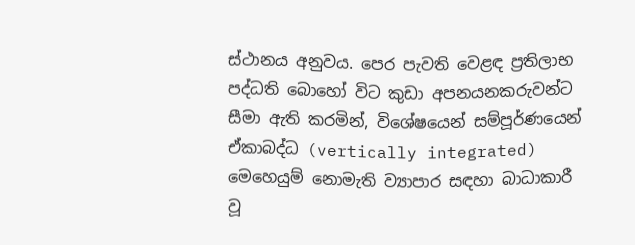ස්ථානය අනුවය. පෙර පැවති වෙළඳ ප්‍රතිලාභ පද්ධති බොහෝ විට කුඩා අපනයනකරුවන්ට සීමා ඇති කරමින්, විශේෂයෙන් සම්පූර්ණයෙන් ඒකාබද්ධ (vertically integrated) මෙහෙයුම් නොමැති ව්‍යාපාර සඳහා බාධාකාරී වූ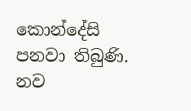කොන්දේසි පනවා තිබුණි. නව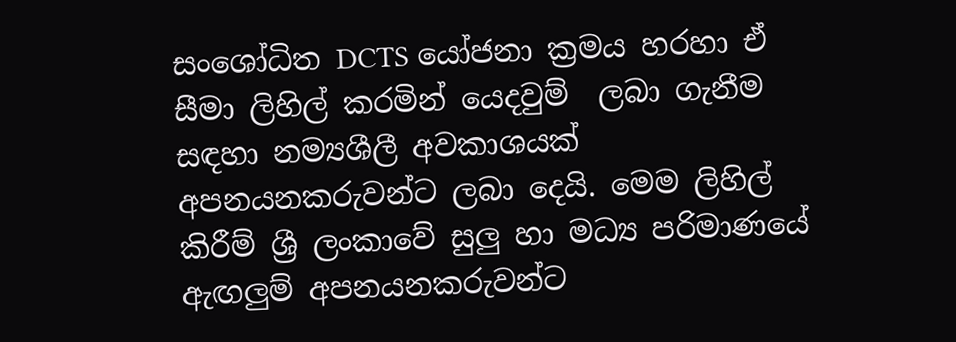සංශෝධිත DCTS යෝජනා ක්‍රමය හරහා ඒ සීමා ලිහිල් කරමින් යෙදවුම්  ලබා ගැනීම සඳහා නම්‍යශීලී අවකාශයක් අපනයනකරුවන්ට ලබා දෙයි. මෙම ලිහිල් කිරීම් ශ්‍රී ලංකාවේ සුලු හා මධ්‍ය පරිමාණයේ ඇඟලුම් අපනයනකරුවන්ට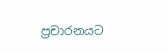ප්‍රචාරනයට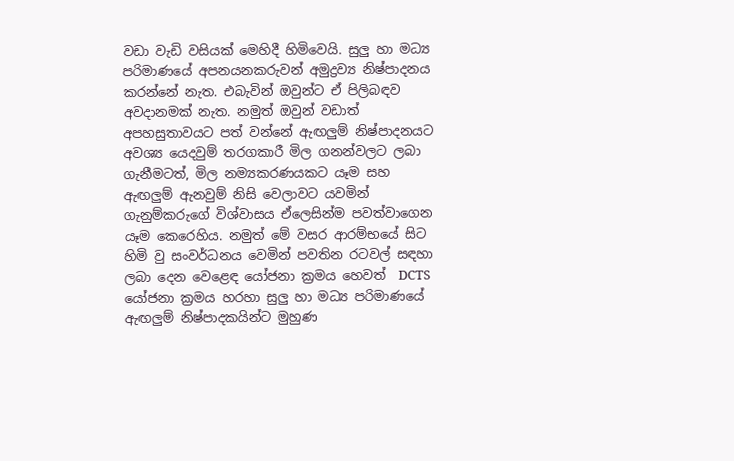වඩා වැඩි වසියක් මෙහිදී හිමිවෙයි. සුලු හා මධ්‍ය පරිමාණයේ අපනයනකරුවන් අමුද්‍රව්‍ය නිෂ්පාදනය කරන්නේ නැත. එබැවින් ඔවුන්ට ඒ පිලිබඳව අවදානමක් නැත. නමුත් ඔවුන් වඩාත් අපහසුතාවයට පත් වන්නේ ඇඟලුම් නිෂ්පාදනයට අවශ්‍ය යෙදවුම් තරගකාරී මිල ගනන්වලට ලබා ගැනීමටත්, මිල නම්‍යකරණයකට යෑම සහ ඇඟලුම් ඇනවුම් නිසි වෙලාවට යවමින් ගැනුම්කරුගේ විශ්වාසය ඒලෙසින්ම පවත්වාගෙන යෑම කෙරෙහිය. නමුත් මේ වසර ආරම්භයේ සිට හිමි වු සංවර්ධනය වෙමින් පවතින රටවල් සඳහා ලබා දෙන වෙළෙඳ යෝජනා ක්‍රමය හෙවත්  DCTS යෝජනා ක්‍රමය හරහා සුලු හා මධ්‍ය පරිමාණයේ ඇඟලුම් නිෂ්පාදකයින්ට මුහුණ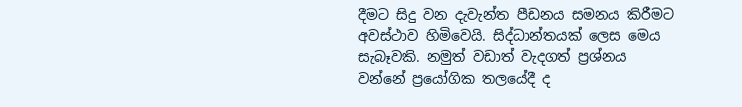දීමට සිදු වන දැවැන්ත පීඩනය සමනය කිරීමට අවස්ථාව හිමිවෙයි. සිද්ධාන්තයක් ලෙස මෙය සැබෑවකි. නමුත් වඩාත් වැදගත් ප්‍රශ්නය වන්නේ ප්‍රයෝගික තලයේදී ද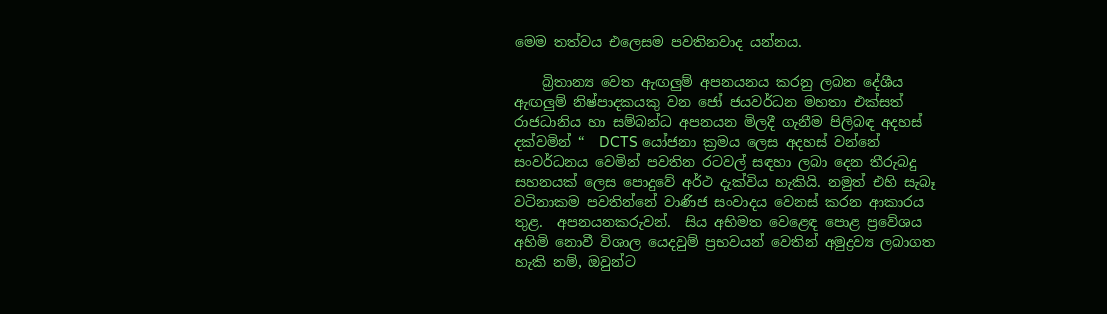මෙම තත්වය එලෙසම පවතිනවාද යන්නය.

    බ්‍රිතාන්‍ය වෙත ඇඟලුම් අපනයනය කරනු ලබන දේශීය ඇඟලුම් නිෂ්පාදකයකු වන ජෝ ජයවර්ධන මහතා එක්සත් රාජධානිය හා සම්බන්ධ අපනයන මිලදී ගැනීම පිලිබඳ අදහස් දක්වමින් “  DCTS යෝජනා ක්‍රමය ලෙස අදහස් වන්නේ සංවර්ධනය වෙමින් පවතින රටවල් සඳහා ලබා දෙන තීරුබදු සහනයක් ලෙස පොදුවේ අර්ථ දැක්විය හැකියි. නමුත් එහි සැබෑ වටිනාකම පවතින්නේ වාණිජ සංවාදය වෙනස් කරන ආකාරය තුළ.  අපනයනකරුවන්.  සිය අභිමත වෙළෙඳ පොළ ප්‍රවේශය අහිමි නොවී විශාල යෙදවුම් ප්‍රභවයන් වෙතින් අමුද්‍රව්‍ය ලබාගත හැකි නම්, ඔවුන්ට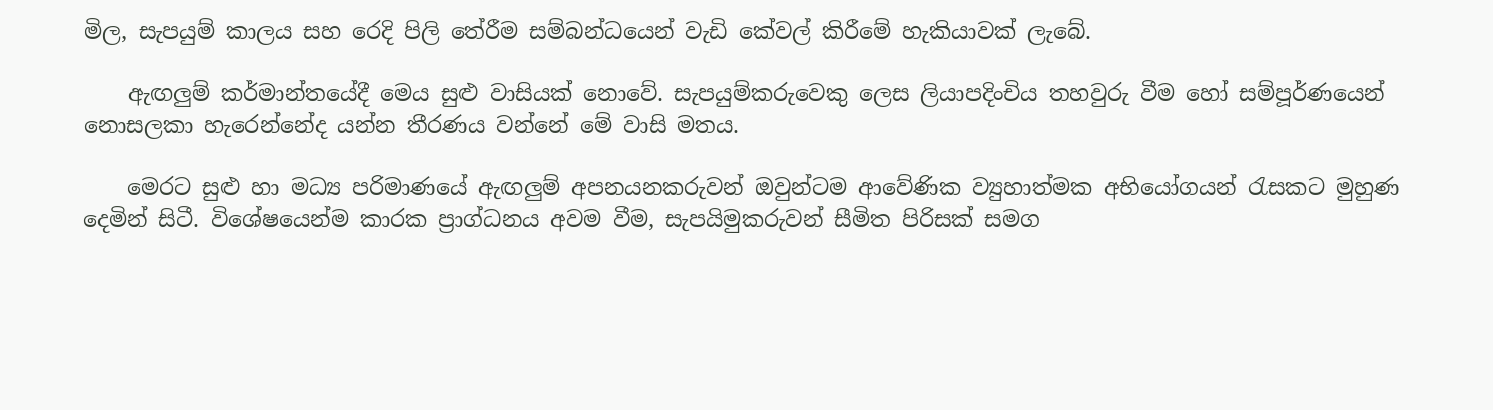මිල, සැපයුම් කාලය සහ රෙදි පිලි තේරීම සම්බන්ධයෙන් වැඩි කේවල් කිරීමේ හැකියාවක් ලැබේ.

    ඇඟලුම් කර්මාන්තයේදී මෙය සුළු වාසියක් නොවේ. සැපයුම්කරුවෙකු ලෙස ලියාපදිංචිය තහවුරු වීම හෝ සම්පූර්ණයෙන් නොසලකා හැරෙන්නේද යන්න තීරණය වන්නේ මේ වාසි මතය.

    මෙරට සුළු හා මධ්‍ය පරිමාණයේ ඇඟලුම් අපනයනකරුවන් ඔවුන්ටම ආවේණික ව්‍යුහාත්මක අභියෝගයන් රැසකට මුහුණ දෙමින් සිටී. විශේෂයෙන්ම කාරක ප්‍රාග්ධනය අවම වීම, සැපයිමුකරුවන් සීමිත පිරිසක් සමග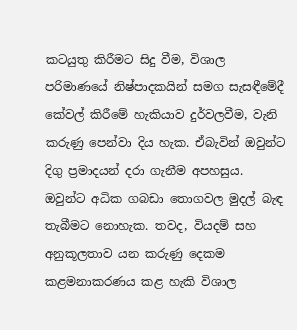කටයුතු කිරීමට සිදු වීම, විශාල පරිමාණයේ නිෂ්පාදකයින් සමග සැසඳීමේදී කේවල් කිරීමේ හැකියාව දුර්වලවීම, වැනි කරුණු පෙන්වා දිය හැක. ඒබැවින් ඔවුන්ට දිගු ප්‍රමාදයන් දරා ගැනීම අපහසුය. ඔවුන්ට අධික ගබඩා තොගවල මුදල් බැඳ තැබීමට නොහැක. තවද, වියදම් සහ අනුකූලතාව යන කරුණු දෙකම කළමනාකරණය කළ හැකි විශාල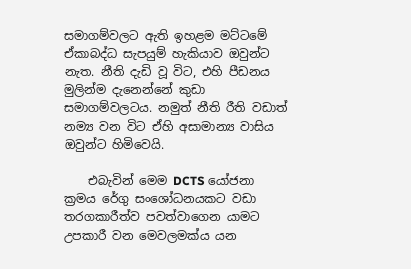සමාගම්වලට ඇති ඉහළම මට්ටමේ ඒකාබද්ධ සැපයුම් හැකියාව ඔවුන්ට නැත. නීති දැඩි වූ විට, එහි පීඩනය මුලින්ම දැනෙන්නේ කුඩා සමාගම්වලටය. නමුත් නීති රීති වඩාත් නම්‍ය වන විට ඒහි අසාමාන්‍ය වාසිය ඔවුන්ට හිමිවෙයි.

    එබැවින් මෙම DCTS යෝජනා ක්‍රමය රේගු සංශෝධනයකට වඩා තරගකාරීත්ව පවත්වාගෙන යාමට උපකාරී වන මෙවලමක්ය යන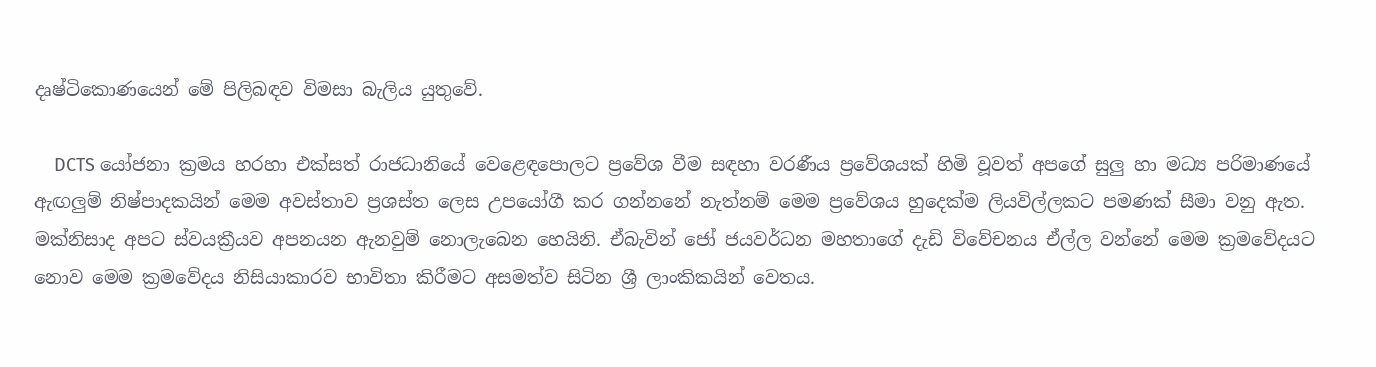දෘෂ්ටිකොණයෙන් මේ පිලිබඳව විමසා බැලිය යුතුවේ.

    DCTS යෝජනා ක්‍රමය හරහා එක්සත් රාජධානියේ වෙළෙඳපොලට ප්‍රවේශ වීම සඳහා වරණීය ප්‍රවේශයක් හිමි වූවත් අපගේ සුලු හා මධ්‍ය පරිමාණයේ ඇඟලුම් නිෂ්පාදකයින් මෙම අවස්තාව ප්‍රශස්ත ලෙස උපයෝගී කර ගන්නනේ නැත්නම් මෙම ප්‍රවේශය හුදෙක්ම ලියවිල්ලකට පමණක් සීමා වනු ඇත. මක්නිසාද අපට ස්වයක්‍රීයව අපනයන ඇනවුම් නොලැබෙන හෙයිනි. ඒබැවින් ජෝ ජයවර්ධන මහතාගේ දැඩි විවේචනය ඒල්ල වන්නේ මෙම ක්‍රමවේදයට නොව මෙම ක්‍රමවේදය නිසියාකාරව භාවිතා කිරීමට අසමත්ව සිටින ශ්‍රී ලාංකිකයින් වෙතය.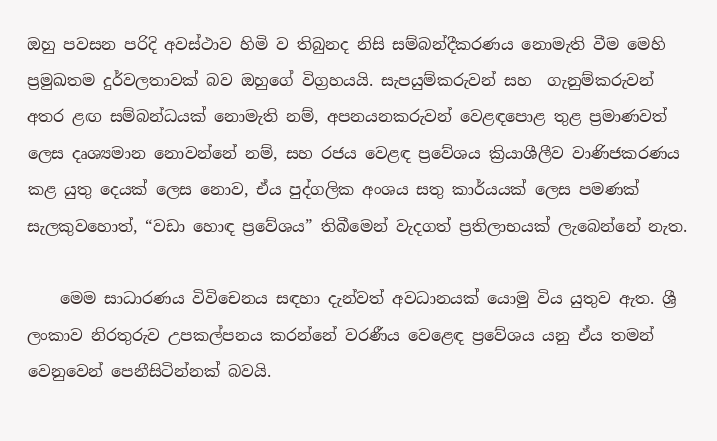ඔහු පවසන පරිදි අවස්ථාව හිමි ව තිබුනද නිසි සම්බන්දීකරණය නොමැති වීම මෙහි ප්‍රමුඛතම දුර්වලතාවක් බව ඔහුගේ විග්‍රහයයි. සැපයුම්කරුවන් සහ  ගැනුම්කරුවන් අතර ළඟ සම්බන්ධයක් නොමැති නම්, අපනයනකරුවන් වෙළඳපොළ තුළ ප්‍රමාණවත් ලෙස දෘශ්‍යමාන නොවන්නේ නම්, සහ රජය වෙළඳ ප්‍රවේශය ක්‍රියාශීලීව වාණිජකරණය කළ යුතු දෙයක් ලෙස නොව, ඒය පුද්ගලික අංශය සතු කාර්යයක් ලෙස පමණක් සැලකුවහොත්, “වඩා හොඳ ප්‍රවේශය” තිබීමෙන් වැදගත් ප්‍රතිලාභයක් ලැබෙන්නේ නැත.

    මෙම සාධාරණය විවිචෙනය සඳහා දැන්වත් අවධානයක් යොමු විය යුතුව ඇත. ශ්‍රී ලංකාව නිරතුරුව උපකල්පනය කරන්නේ වරණීය වෙළෙඳ ප්‍රවේශය යනු ඒය තමන් වෙනුවෙන් පෙනීසිටින්නක් බවයි.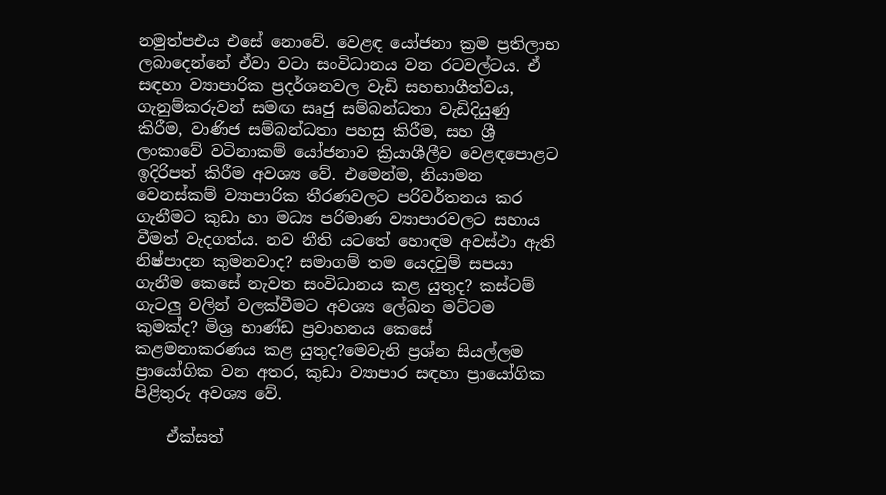නමුත්පඑය එසේ නොවේ. වෙළඳ යෝජනා ක්‍රම ප්‍රතිලාභ ලබාදෙන්නේ ඒවා වටා සංවිධානය වන රටවල්ටය. ඒ සඳහා ව්‍යාපාරික ප්‍රදර්ශනවල වැඩි සහභාගීත්වය, ගැනුම්කරුවන් සමඟ සෘජු සම්බන්ධතා වැඩිදියුණු කිරීම, වාණිජ සම්බන්ධතා පහසු කිරීම, සහ ශ්‍රී ලංකාවේ වටිනාකම් යෝජනාව ක්‍රියාශීලීව වෙළඳපොළට ඉදිරිපත් කිරීම අවශ්‍ය වේ. එමෙන්ම, නියාමන වෙනස්කම් ව්‍යාපාරික තීරණවලට පරිවර්තනය කර ගැනීමට කුඩා හා මධ්‍ය පරිමාණ ව්‍යාපාරවලට සහාය වීමත් වැදගත්ය. නව නීති යටතේ හොඳම අවස්ථා ඇති නිෂ්පාදන කුමනවාද? සමාගම් තම යෙදවුම් සපයා ගැනීම කෙසේ නැවත සංවිධානය කළ යුතුද? කස්ටම් ගැටලු වලින් වලක්වීමට අවශ්‍ය ලේඛන මට්ටම කුමක්ද? මිශ්‍ර භාණ්ඩ ප්‍රවාහනය කෙසේ කළමනාකරණය කළ යුතුද?මෙවැනි ප්‍රශ්න සියල්ලම ප්‍රායෝගික වන අතර, කුඩා ව්‍යාපාර සඳහා ප්‍රායෝගික පිළිතුරු අවශ්‍ය වේ.

    ඒක්සත්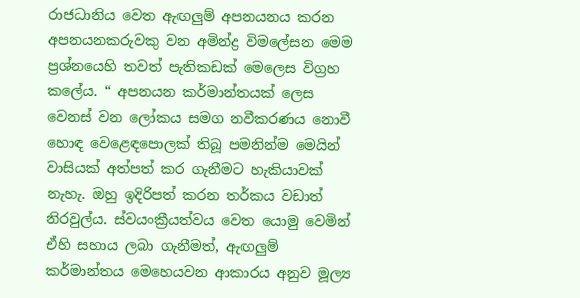රාජධානිය වෙත ඇඟලුම් අපනයනය කරන අපනයනකරුවකු වන අමින්ද්‍ර විමලේසන මෙම ප්‍රශ්නයෙහි තවත් පැතිකඩක් මෙලෙස විග්‍රහ කලේය. “ අපනයන කර්මාන්තයක් ලෙස වෙනස් වන ලෝකය සමග නවීකරණය නොවී හොඳ වෙළෙඳපොලක් තිබූ පමනින්ම මෙයින් වාසියක් අත්පත් කර ගැනීමට හැකියාවක් නැහැ. ඔහු ඉදිරිපත් කරන තර්කය වඩාත් නිරවුල්ය. ස්වයංක්‍රීයත්වය වෙත යොමු වෙමින් ඒහි සහාය ලබා ගැනීමත්, ඇඟලුම් කර්මාන්තය මෙහෙයවන ආකාරය අනුව මූල්‍ය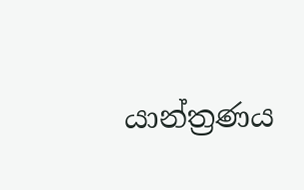යාන්ත්‍රණය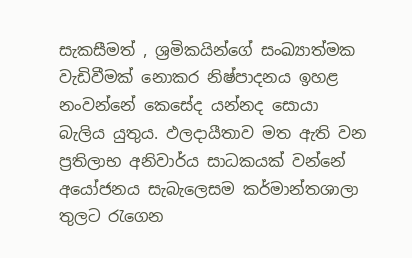සැකසීමත් , ශ්‍රමිකයින්ගේ සංඛ්‍යාත්මක වැඩිවීමක් නොකර නිෂ්පාදනය ඉහළ නංවන්නේ කෙසේද යන්නද සොයා බැලිය යුතුය. ඵලදායීතාව මත ඇති වන ප්‍රතිලාභ අනිවාර්ය සාධකයක් වන්නේ අයෝජනය සැබැලෙසම කර්මාන්තශාලා තුලට රැගෙන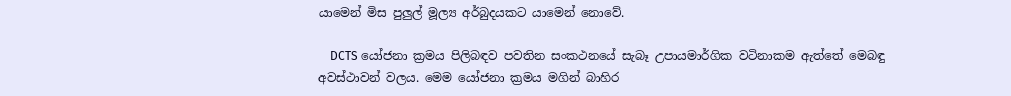යාමෙන් මිස පුලුල් මූල්‍ය අර්බුදයකට යාමෙන් නොවේ.

    DCTS යෝජනා ක්‍රමය පිලිබඳව පවතින සංකථනයේ සැබෑ උපායමාර්ගික වටිනාකම ඇත්තේ මෙබඳු අවස්ථාවන් වලය. මෙම යෝජනා ක්‍රමය මගින් බාහිර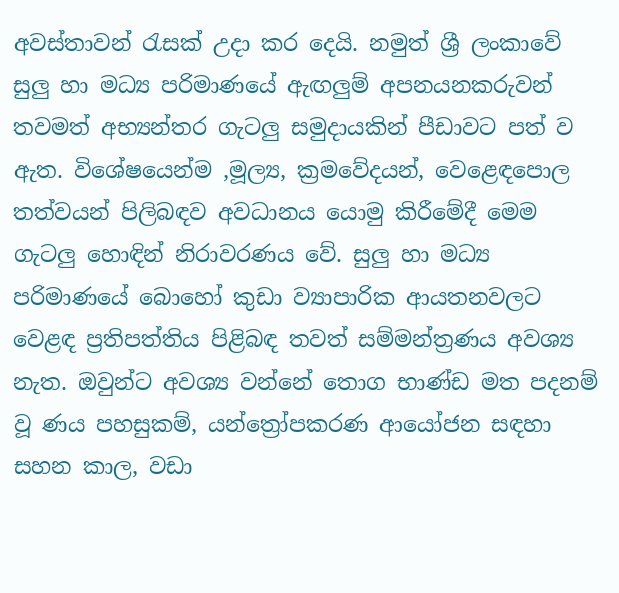අවස්තාවන් රැසක් උදා කර දෙයි. නමුත් ශ්‍රී ලංකාවේ සුලු හා මධ්‍ය පරිමාණයේ ඇඟලුම් අපනයනකරුවන් තවමත් අභ්‍යන්තර ගැටලු සමුදායකින් පීඩාවට පත් ව ඇත. විශේෂයෙන්ම ,මූල්‍ය, ක්‍රමවේදයන්, වෙළෙඳපොල තත්වයන් පිලිබඳව අවධානය යොමු කිරීමේදී මෙම ගැටලු හොඳින් නිරාවරණය වේ. සුලු හා මධ්‍ය පරිමාණයේ බොහෝ කුඩා ව්‍යාපාරික ආයතනවලට වෙළඳ ප්‍රතිපත්තිය පිළිබඳ තවත් සම්මන්ත්‍රණය අවශ්‍ය නැත. ඔවුන්ට අවශ්‍ය වන්නේ තොග භාණ්ඩ මත පදනම් වූ ණය පහසුකම්, යන්ත්‍රෝපකරණ ආයෝජන සඳහා සහන කාල, වඩා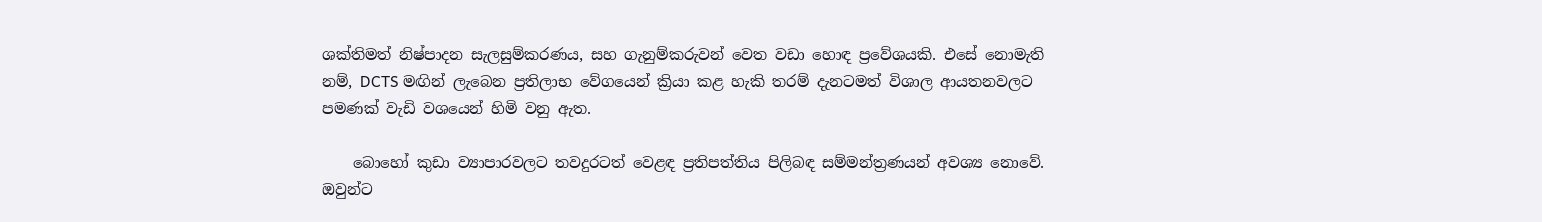ශක්තිමත් නිෂ්පාදන සැලසුම්කරණය, සහ ගැනුම්කරුවන් වෙත වඩා හොඳ ප්‍රවේශයකි. එසේ නොමැති නම්, DCTS මඟින් ලැබෙන ප්‍රතිලාභ වේගයෙන් ක්‍රියා කළ හැකි තරම් දැනටමත් විශාල ආයතනවලට පමණක් වැඩි වශයෙන් හිමි වනු ඇත.

    බොහෝ කුඩා ව්‍යාපාරවලට තවදුරටත් වෙළඳ ප්‍රතිපත්තිය පිලිබඳ සම්මන්ත්‍රණයන් අවශ්‍ය නොවේ. ඔවුන්ට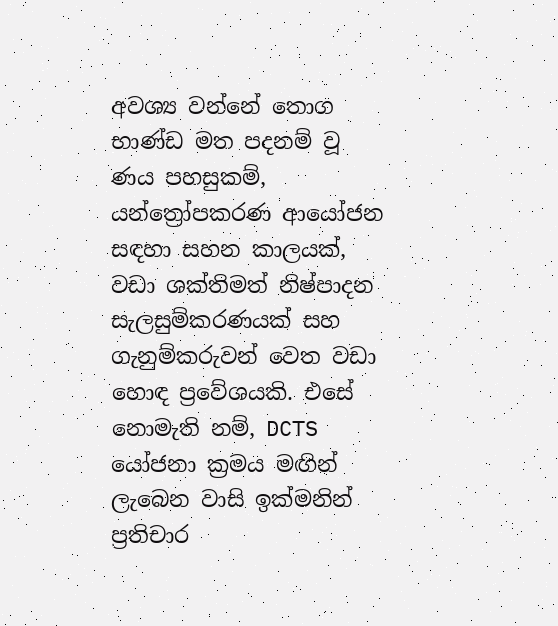අවශ්‍ය වන්නේ තොග භාණ්ඩ මත පදනම් වූ ණය පහසුකම්, යන්ත්‍රෝපකරණ ආයෝජන සඳහා සහන කාලයක්, වඩා ශක්තිමත් නිෂ්පාදන සැලසුම්කරණයක් සහ ගැනුම්කරුවන් වෙත වඩා හොඳ ප්‍රවේශයකි. එසේ නොමැති නම්, DCTS යෝජනා ක්‍රමය මඟින් ලැබෙන වාසි ඉක්මනින් ප්‍රතිචාර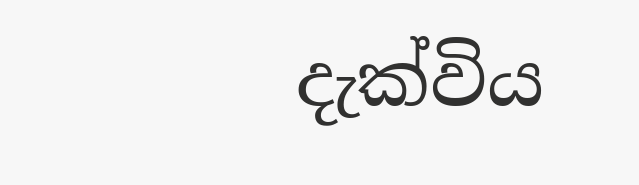දැක්විය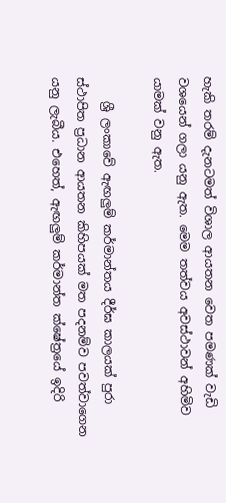හැකි තරම් දැනටමත් විශාල ආයතන වෙත පමණක් වැඩි වශයෙන් ගලා යනු ඇත. මෙම තත්වය අවස්ථාවන් අහිමිව යාමක් වනු ඇත.

    ශ්‍රී ලංකාවේ ඇඟලුම් කර්මාන්තය දීර්ඝ කාලයක් පුරා ස්ථාපිත ප්‍රධාන ආයතන කිහිපයක් මත පදනම්ව පවත්වාගෙන යනු ලැබීය. එහෙත්, ඇඟලුම් කර්මාන්ත ක්ෂේත්‍රයේ ඉදිරි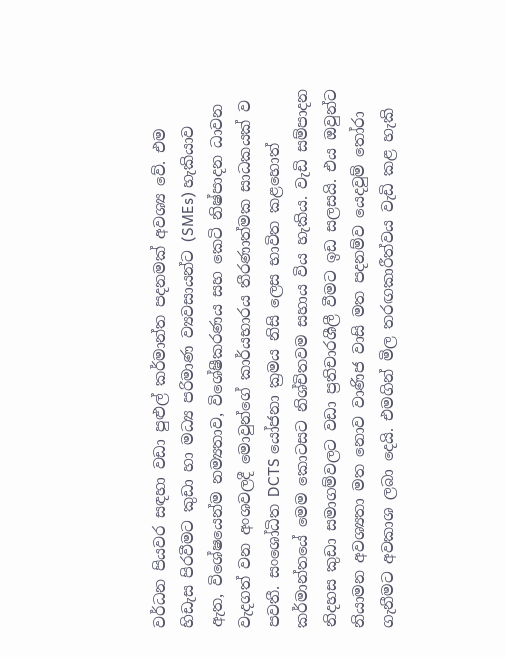වර්ධන පියවර සඳහා වඩා පුළුල් කර්මාන්ත පදනමක් අවශ්‍ය වේ. එම හිඩැස පිරවීමට කුඩා හා මධ්‍ය පරිමාණ ව්‍යවසායන්ට (SMEs) හැකියාව ඇත, විශේෂයෙන්ම නම්‍යතාව, විශේෂීකරණය සහ කෙටි නිෂ්පාදන ධාවන වැදගත් වන අංශවලදී මොවුන්ගේ කාර්යභාරය තීරණාත්මක සාධකයක් ව පවතී. සංශෝධිත DCTS යෝජනා ක්‍රමය නිසි ලෙස භාවිත කළහොත් කර්මාන්තයේ මෙම කොටසට නිශ්චිතවම සහාය විය හැකිය. වැඩි සම්පාදන නිදහස කුඩා සමාගම්වලට වඩා ප්‍රතිචාරශීලී වීමට ඉඩ සලසයි. එය ඔවුන්ට නියාමන අවශ්‍යතා මත නොව වාණිජ වාසි මත පදනම්ව යෙදවුම් තෝරා ගැනීමට අවකාශ ලබා දෙයි. එමගින් මිල තරඟකාරීත්වය වැඩි කළ හැකි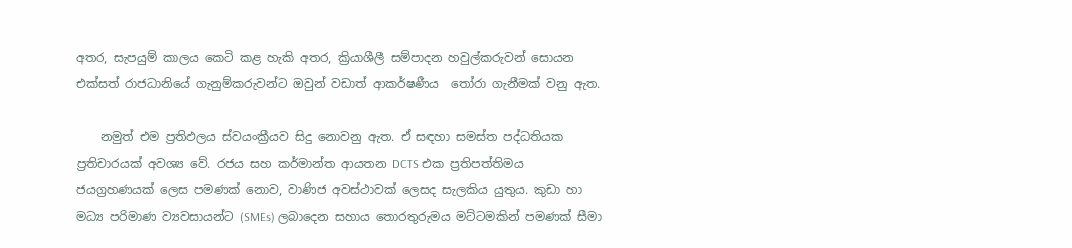අතර, සැපයුම් කාලය කෙටි කළ හැකි අතර, ක්‍රියාශීලී සම්පාදන හවුල්කරුවන් සොයන එක්සත් රාජධානියේ ගැනුම්කරුවන්ට ඔවුන් වඩාත් ආකර්ෂණීය  තෝරා ගැනීමක් වනු ඇත.

    නමුත් එම ප්‍රතිඵලය ස්වයංක්‍රීයව සිදු නොවනු ඇත. ඒ සඳහා සමස්ත පද්ධතියක ප්‍රතිචාරයක් අවශ්‍ය වේ. රජය සහ කර්මාන්ත ආයතන DCTS එක ප්‍රතිපත්තිමය ජයග්‍රහණයක් ලෙස පමණක් නොව, වාණිජ අවස්ථාවක් ලෙසද සැලකිය යුතුය. කුඩා හා මධ්‍ය පරිමාණ ව්‍යවසායන්ට (SMEs) ලබාදෙන සහාය තොරතුරුමය මට්ටමකින් පමණක් සීමා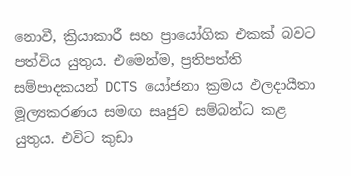නොවී, ක්‍රියාකාරී සහ ප්‍රායෝගික එකක් බවට පත්විය යුතුය. එමෙන්ම, ප්‍රතිපත්ති සම්පාදකයන් DCTS යෝජනා ක්‍රමය ඵලදායීතා මූල්‍යකරණය සමඟ සෘජුව සම්බන්ධ කළ යුතුය. එවිට කුඩා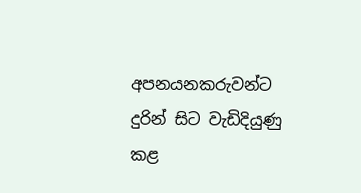අපනයනකරුවන්ට දුරින් සිට වැඩිදියුණු කළ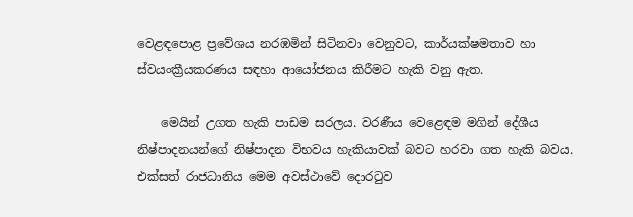වෙළඳපොළ ප්‍රවේශය නරඹමින් සිටිනවා වෙනුවට, කාර්යක්ෂමතාව හා ස්වයංක්‍රීයකරණය සඳහා ආයෝජනය කිරීමට හැකි වනු ඇත.

    මෙයින් උගත හැකි පාඩම සරලය. වරණීය වෙළෙඳම මගින් දේශීය නිෂ්පාදනයන්ගේ නිෂ්පාදන විභවය හැකියාවක් බවට හරවා ගත හැකි බවය. එක්සත් රාජධානිය මෙම අවස්ථාවේ දොරටුව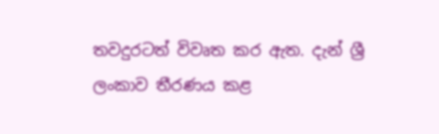තවදුරටත් විවෘත කර ඇත. දැන් ශ්‍රී ලංකාව තීරණය කළ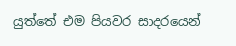යුත්තේ එම පියවර සාදරයෙන්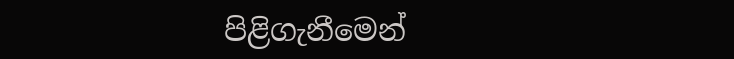පිළිගැනීමෙන්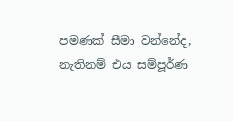පමණක් සීමා වන්නේද, නැතිනම් එය සම්පූර්ණ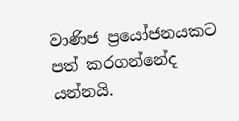වාණිජ ප්‍රයෝජනයකට පත් කරගන්නේද යන්නයි.